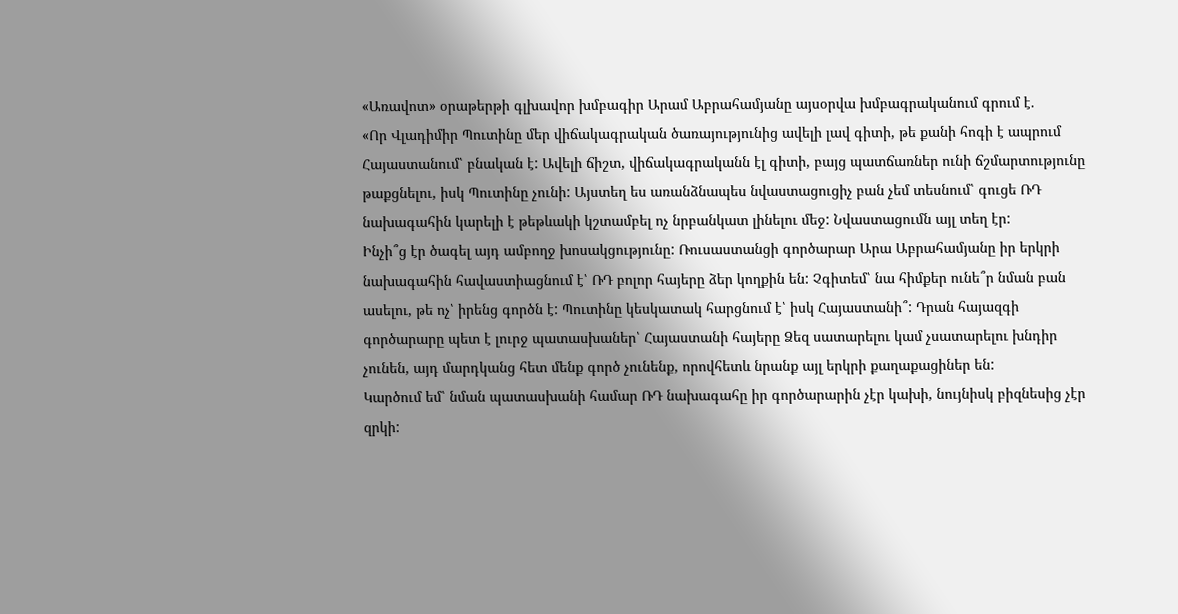«Առավոտ» օրաթերթի գլխավոր խմբագիր Արամ Աբրահամյանը այսօրվա խմբագրականում գրում է.
«Որ Վլադիմիր Պուտինը մեր վիճակագրական ծառայությունից ավելի լավ գիտի, թե քանի հոգի է ապրում Հայաստանում՝ բնական է: Ավելի ճիշտ, վիճակագրականն էլ գիտի, բայց պատճառներ ունի ճշմարտությունը թաքցնելու, իսկ Պուտինը չունի: Այստեղ ես առանձնապես նվաստացուցիչ բան չեմ տեսնում՝ գուցե ՌԴ նախագահին կարելի է թեթևակի կշտամբել ոչ նրբանկատ լինելու մեջ: Նվաստացումն այլ տեղ էր:
Ինչի՞ց էր ծագել այդ ամբողջ խոսակցությունը: Ռուսաստանցի գործարար Արա Աբրահամյանը իր երկրի նախագահին հավաստիացնում է՝ ՌԴ բոլոր հայերը ձեր կողքին են: Չգիտեմ՝ նա հիմքեր ունե՞ր նման բան ասելու, թե ոչ՝ իրենց գործն է: Պուտինը կեսկատակ հարցնում է՝ իսկ Հայաստանի՞: Դրան հայազգի գործարարը պետ է լուրջ պատասխաներ՝ Հայաստանի հայերը Ձեզ սատարելու կամ չսատարելու խնդիր չունեն, այդ մարդկանց հետ մենք գործ չունենք, որովհետև նրանք այլ երկրի քաղաքացիներ են:
Կարծում եմ՝ նման պատասխանի համար ՌԴ նախագահը իր գործարարին չէր կախի, նույնիսկ բիզնեսից չէր զրկի: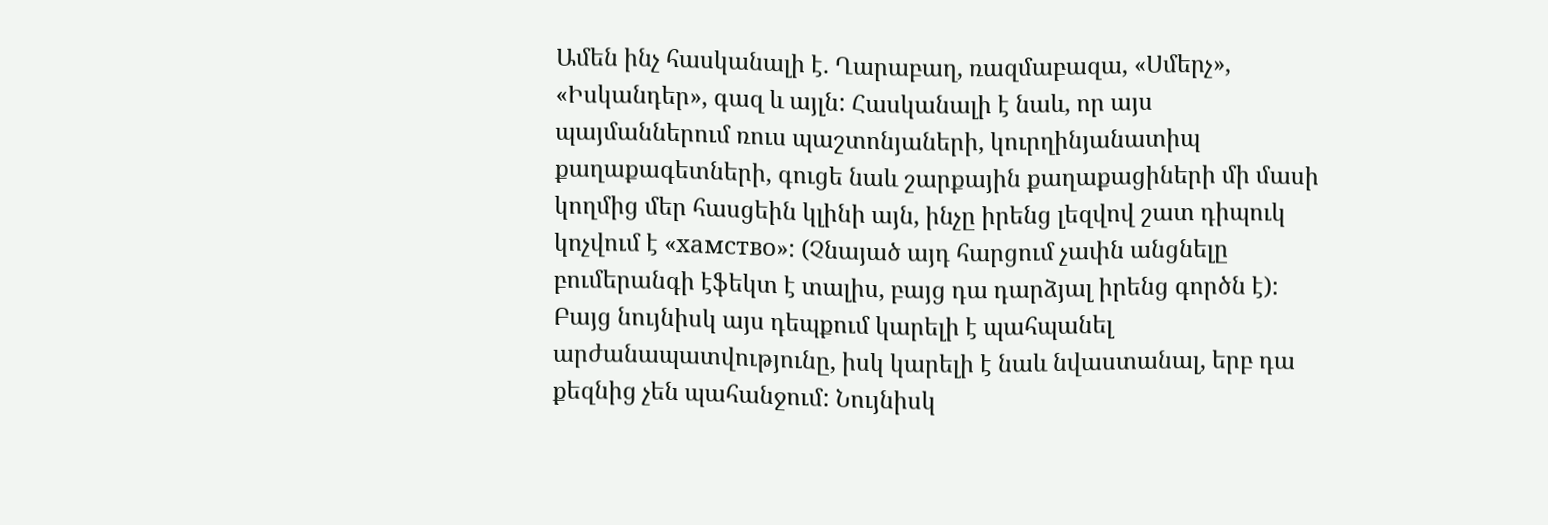Ամեն ինչ հասկանալի է. Ղարաբաղ, ռազմաբազա, «Սմերչ», «Իսկանդեր», գազ և այլն: Հասկանալի է նաև, որ այս պայմաններում ռուս պաշտոնյաների, կուրղինյանատիպ քաղաքագետների, գուցե նաև շարքային քաղաքացիների մի մասի կողմից մեր հասցեին կլինի այն, ինչը իրենց լեզվով շատ դիպուկ կոչվում է «хамство»: (Չնայած այդ հարցում չափն անցնելը բումերանգի էֆեկտ է տալիս, բայց դա դարձյալ իրենց գործն է): Բայց նույնիսկ այս դեպքում կարելի է պահպանել արժանապատվությունը, իսկ կարելի է նաև նվաստանալ, երբ դա քեզնից չեն պահանջում: Նույնիսկ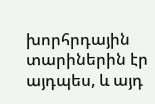խորհրդային տարիներին էր այդպես, և այդ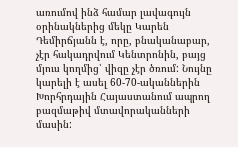առումով ինձ համար լավագույն օրինակներից մեկը Կարեն Դեմիրճյանն է, որը, բնականաբար, չէր հակադրվում Կենտրոնին, բայց մյուս կողմից՝ վիզը չէր ծռում: Նույնը կարելի է ասել 60-70-ականներին Խորհրդային Հայաստանում ապրող բազմաթիվ մտավորականների մասին: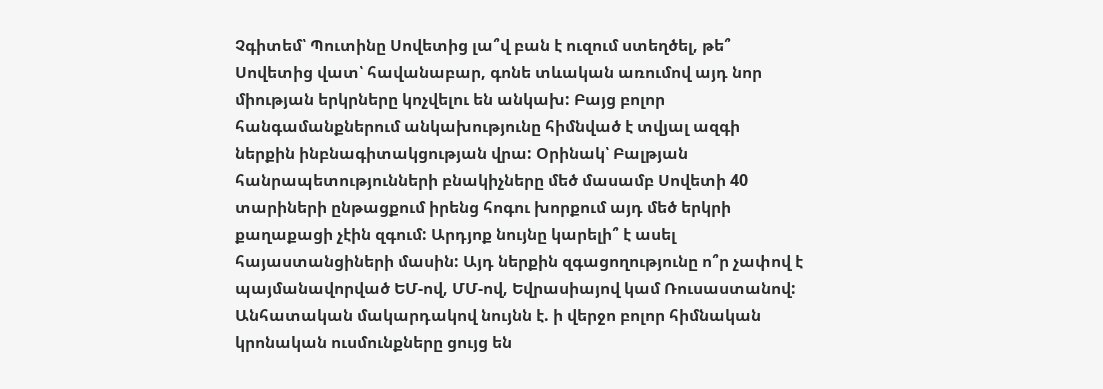Չգիտեմ՝ Պուտինը Սովետից լա՞վ բան է ուզում ստեղծել, թե՞ Սովետից վատ՝ հավանաբար, գոնե տևական առումով այդ նոր միության երկրները կոչվելու են անկախ: Բայց բոլոր հանգամանքներում անկախությունը հիմնված է տվյալ ազգի ներքին ինբնագիտակցության վրա: Օրինակ՝ Բալթյան հանրապետությունների բնակիչները մեծ մասամբ Սովետի 40 տարիների ընթացքում իրենց հոգու խորքում այդ մեծ երկրի քաղաքացի չէին զգում: Արդյոք նույնը կարելի՞ է ասել հայաստանցիների մասին: Այդ ներքին զգացողությունը ո՞ր չափով է պայմանավորված ԵՄ-ով, ՄՄ-ով, Եվրասիայով կամ Ռուսաստանով:
Անհատական մակարդակով նույնն է. ի վերջո բոլոր հիմնական կրոնական ուսմունքները ցույց են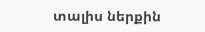տալիս ներքին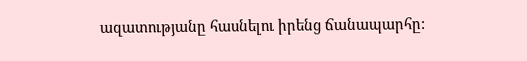ազատությանը հասնելու իրենց ճանապարհը: